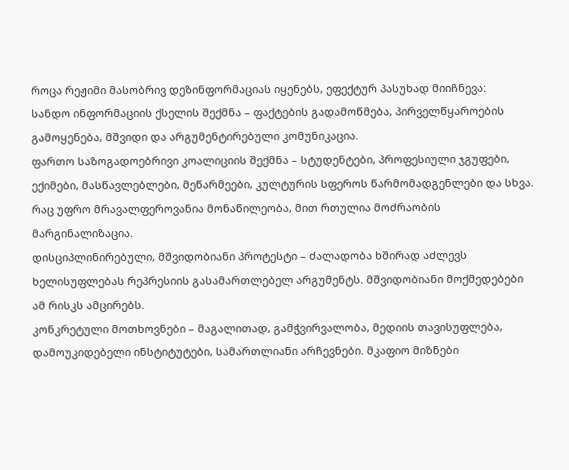როცა რეჟიმი მასობრივ დეზინფორმაციას იყენებს, ეფექტურ პასუხად მიიჩნევა:
სანდო ინფორმაციის ქსელის შექმნა – ფაქტების გადამოწმება, პირველწყაროების გამოყენება, მშვიდი და არგუმენტირებული კომუნიკაცია.
ფართო საზოგადოებრივი კოალიციის შექმნა – სტუდენტები, პროფესიული ჯგუფები, ექიმები, მასწავლებლები, მეწარმეები, კულტურის სფეროს წარმომადგენლები და სხვა. რაც უფრო მრავალფეროვანია მონაწილეობა, მით რთულია მოძრაობის მარგინალიზაცია.
დისციპლინირებული, მშვიდობიანი პროტესტი – ძალადობა ხშირად აძლევს ხელისუფლებას რეპრესიის გასამართლებელ არგუმენტს. მშვიდობიანი მოქმედებები ამ რისკს ამცირებს.
კონკრეტული მოთხოვნები – მაგალითად, გამჭვირვალობა, მედიის თავისუფლება, დამოუკიდებელი ინსტიტუტები, სამართლიანი არჩევნები. მკაფიო მიზნები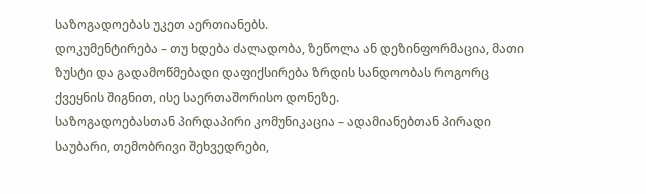საზოგადოებას უკეთ აერთიანებს.
დოკუმენტირება – თუ ხდება ძალადობა, ზეწოლა ან დეზინფორმაცია, მათი ზუსტი და გადამოწმებადი დაფიქსირება ზრდის სანდოობას როგორც ქვეყნის შიგნით, ისე საერთაშორისო დონეზე.
საზოგადოებასთან პირდაპირი კომუნიკაცია – ადამიანებთან პირადი საუბარი, თემობრივი შეხვედრები,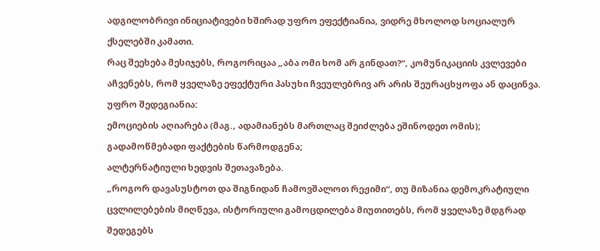ადგილობრივი ინიციატივები ხშირად უფრო ეფექტიანია, ვიდრე მხოლოდ სოციალურ ქსელებში კამათი.
რაც შეეხება მესიჯებს, როგორიცაა „აბა ომი ხომ არ გინდათ?“, კომუნიკაციის კვლევები აჩვენებს, რომ ყველაზე ეფექტური პასუხი ჩვეულებრივ არ არის შეურაცხყოფა ან დაცინვა. უფრო შედეგიანია:
ემოციების აღიარება (მაგ., ადამიანებს მართლაც შეიძლება ეშინოდეთ ომის);
გადამოწმებადი ფაქტების წარმოდგენა;
ალტერნატიული ხედვის შეთავაზება.
„როგორ დავასუსტოთ და შიგნიდან ჩამოვშალოთ რეჟიმი“, თუ მიზანია დემოკრატიული ცვლილებების მიღწევა, ისტორიული გამოცდილება მიუთითებს, რომ ყველაზე მდგრად შედეგებს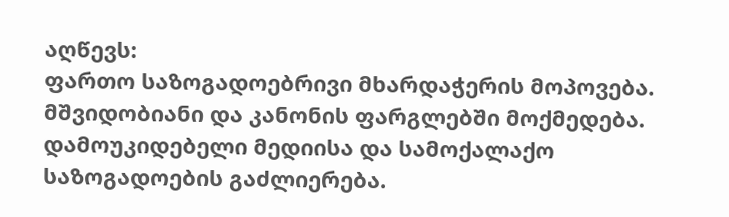აღწევს:
ფართო საზოგადოებრივი მხარდაჭერის მოპოვება.
მშვიდობიანი და კანონის ფარგლებში მოქმედება.
დამოუკიდებელი მედიისა და სამოქალაქო საზოგადოების გაძლიერება.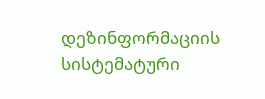დეზინფორმაციის სისტემატური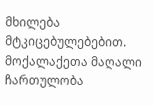მხილება მტკიცებულებებით.
მოქალაქეთა მაღალი ჩართულობა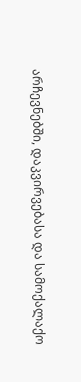არჩევნებში, დაკვირვებასა და სამოქალაქო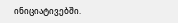ინიციატივებში.